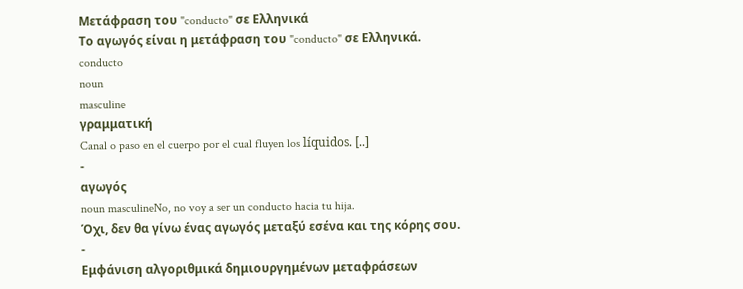Μετάφραση του "conducto" σε Ελληνικά
Το αγωγός είναι η μετάφραση του "conducto" σε Ελληνικά.
conducto
noun
masculine
γραμματική
Canal o paso en el cuerpo por el cual fluyen los líquidos. [..]
-
αγωγός
noun masculineNo, no voy a ser un conducto hacia tu hija.
Όχι, δεν θα γίνω ένας αγωγός μεταξύ εσένα και της κόρης σου.
-
Εμφάνιση αλγοριθμικά δημιουργημένων μεταφράσεων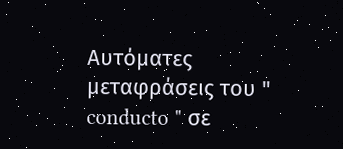Αυτόματες μεταφράσεις του " conducto " σε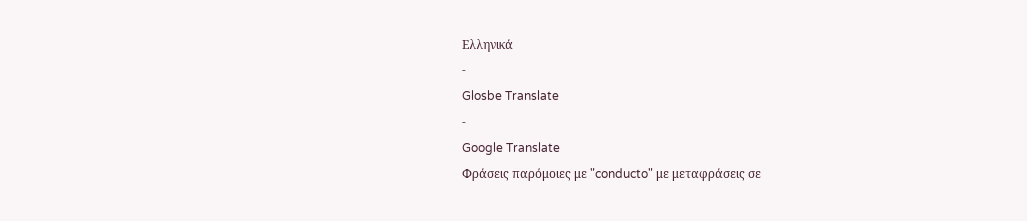Ελληνικά
-
Glosbe Translate
-
Google Translate
Φράσεις παρόμοιες με "conducto" με μεταφράσεις σε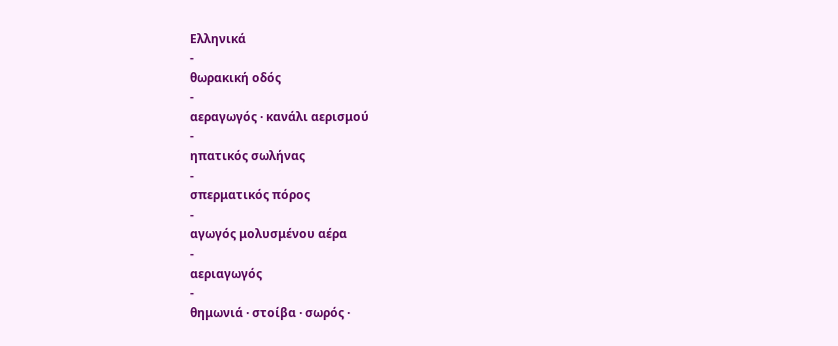Ελληνικά
-
θωρακική οδός
-
αεραγωγός · κανάλι αερισμού
-
ηπατικός σωλήνας
-
σπερματικός πόρος
-
αγωγός μολυσμένου αέρα
-
αεριαγωγός
-
θημωνιά · στοίβα · σωρός ·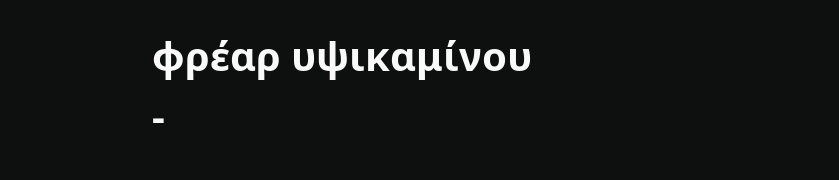φρέαρ υψικαμίνου
-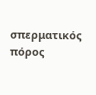σπερματικός πόρος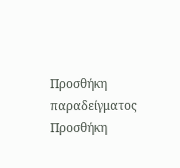Προσθήκη παραδείγματος
Προσθήκη